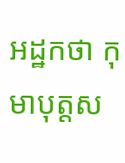អដ្ឋកថា កុមាបុត្តស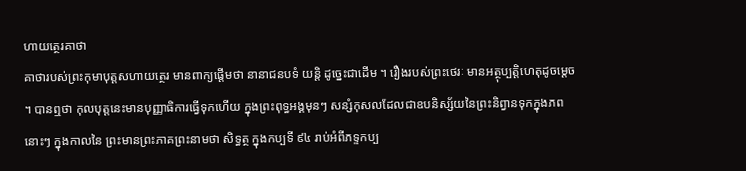ហាយត្ថេរគាថា
គាថារបស់ព្រះកុមាបុត្តសហាយត្ថេរ មានពាក្យផ្តើមថា នានាជនបទំ យន្តិ ដូច្នេះជាដើម ។ រឿងរបស់ព្រះថេរៈ មានអត្ថុប្បត្តិហេតុដូចម្តេច ។ បានឮថា កុលបុត្តនេះមានបុញ្ញាធិការធ្វើទុកហើយ ក្នុងព្រះពុទ្ធអង្គមុនៗ សន្សំកុសលដែលជាឧបនិស្ស័យនៃព្រះនិព្វានទុកក្នុងភពនោះៗ ក្នុងកាលនៃ ព្រះមានព្រះភាគព្រះនាមថា សិទ្ធត្ថ ក្នុងកប្បទី ៩៤ រាប់អំពីភទ្ទកប្ប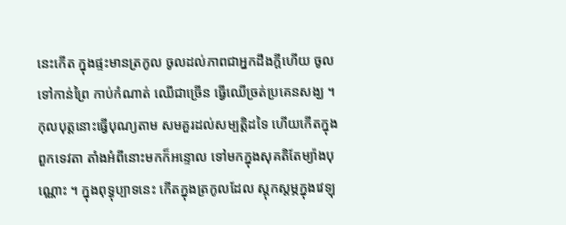នេះកើត ក្នុងផ្ទះមានត្រកូល ចូលដល់ភាពជាអ្នកដឹងក្តីហើយ ចូលទៅកាន់ព្រៃ កាប់កំណាត់ ឈើជាច្រើន ធ្វើឈើច្រត់ប្រគេនសង្ឃ ។ កុលបុត្តនោះធ្វើបុណ្យតាម សមគួរដល់សម្បត្តិដទៃ ហើយកើតក្នុងពួកទេវតា តាំងអំពីនោះមកក៏អន្ទោល ទៅមកក្នុងសុគតិតែម្យ៉ាងបុណ្ណោះ ។ ក្នុងពុទ្ធុប្បាទនេះ កើតក្នុងត្រកូលដែល ស្តុកស្តម្ភក្នុងវេឡុ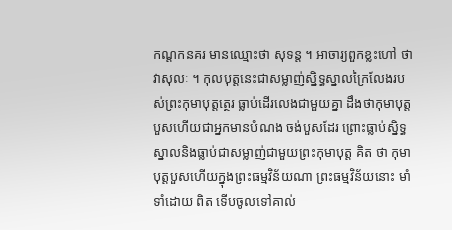កណ្តកនគរ មានឈ្មោះថា សុទន្ត ។ អាចារ្យពួកខ្លះហៅ ថា វាសុលៈ ។ កុលបុត្តនេះជាសម្លាញ់ស្និទ្ធស្នាលក្រៃលែងរបស់ព្រះកុមាបុត្តត្ថេរ ធ្លាប់ដើរលេងជាមួយគ្នា ដឹងថាកុមាបុត្តបួសហើយជាអ្នកមានបំណង ចង់បួសដែរ ព្រោះធ្លាប់ស្និទ្ធស្នាលនិងធ្លាប់ជាសម្លាញ់ជាមួយព្រះកុមាបុត្ត គិត ថា កុមាបុត្តបួសហើយក្នុងព្រះធម្មវិន័យណា ព្រះធម្មវិន័យនោះ មាំទាំដោយ ពិត ទើបចូលទៅគាល់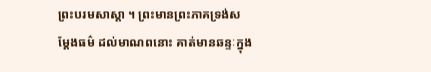ព្រះបរមសាស្តា ។ ព្រះមានព្រះភាគទ្រង់សម្តែងធម៌ ដល់មាណពនោះ គាត់មានឆន្ទៈក្នុង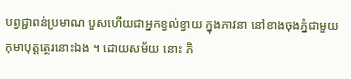បព្វជ្ជាពន់ប្រមាណ បួសហើយជាអ្នកខ្វល់ខ្វាយ ក្នុងភាវនា នៅខាងចុងភ្នំជាមួយកុមាបុត្តត្ថេរនោះឯង ។ ដោយសម័យ នោះ ភិ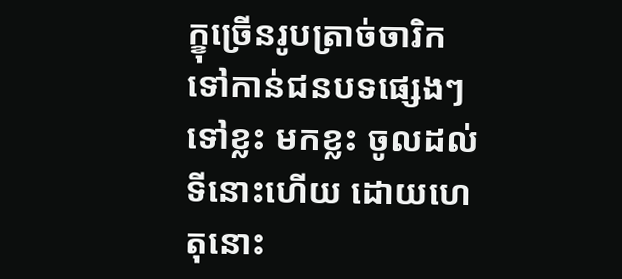ក្ខុច្រើនរូបត្រាច់ចារិកទៅកាន់ជនបទផ្សេងៗ ទៅខ្លះ មកខ្លះ ចូលដល់ ទីនោះហើយ ដោយហេតុនោះ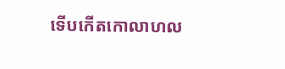ទើបកើតកោលាហល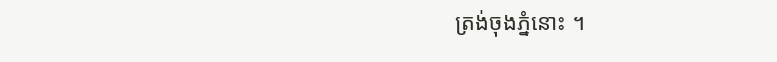ត្រង់ចុងភ្នំនោះ ។